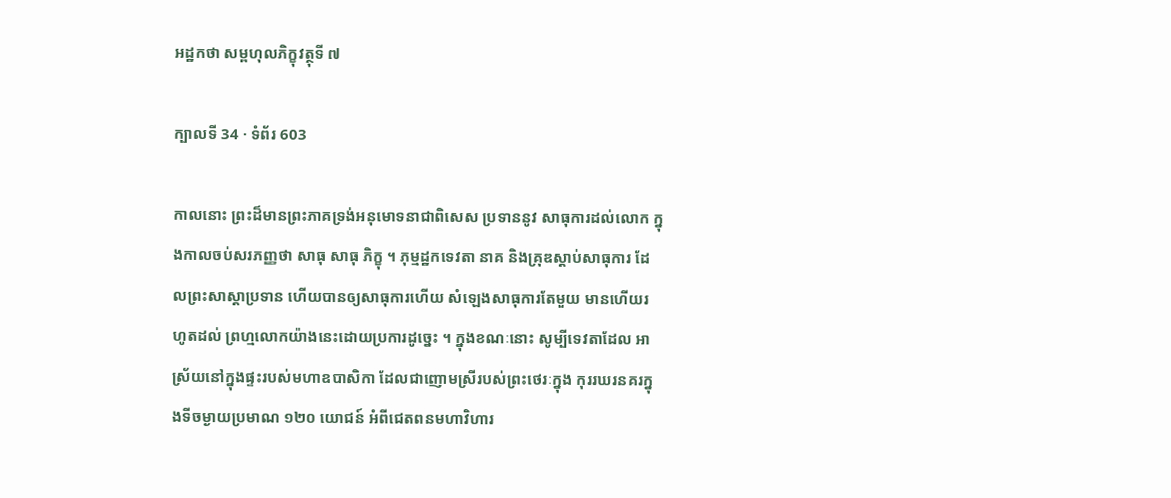អដ្ឋកថា សម្ពហុលភិក្ខុវត្ថុទី ៧

ក្បាលទី 34 · ទំព័រ 603

កាលនោះ ព្រះដ៏មានព្រះភាគទ្រង់អនុមោទនាជាពិសេស ប្រទាននូវ សាធុការដល់លោក ក្នុងកាលចប់សរភញ្ញថា សាធុ សាធុ ភិក្ខុ ។ ភុម្មដ្ឋកទេវតា នាគ និងគ្រុឌស្តាប់សាធុការ ដែលព្រះសាស្តាប្រទាន ហើយបានឲ្យសាធុការហើយ សំឡេងសាធុការតែមួយ មានហើយរហូតដល់ ព្រហ្មលោកយ៉ាងនេះដោយប្រការដូច្នេះ ។ ក្នុងខណៈនោះ សូម្បីទេវតាដែល អាស្រ័យនៅក្នុងផ្ទះរបស់មហាឧបាសិកា ដែលជាញោមស្រីរបស់ព្រះថេរៈក្នុង កុររឃរនគរក្នុងទីចម្ងាយប្រមាណ ១២០ យោជន៍ អំពីជេតពនមហាវិហារ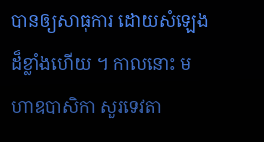បានឲ្យសាធុការ ដោយសំឡេងដ៏ខ្លាំងហើយ ។ កាលនោះ មហាឧបាសិកា សួរទេវតា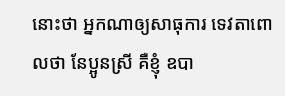នោះថា អ្នកណាឲ្យសាធុការ ទេវតាពោលថា នែប្អូនស្រី គឺខ្ញុំ ឧបា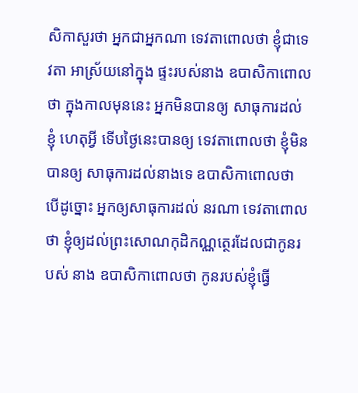សិកាសួរថា អ្នកជាអ្នកណា ទេវតាពោលថា ខ្ញុំជាទេវតា អាស្រ័យនៅក្នុង ផ្ទះរបស់នាង ឧបាសិកាពោលថា ក្នុងកាលមុននេះ អ្នកមិនបានឲ្យ សាធុការដល់ខ្ញុំ ហេតុអ្វី ទើបថ្ងៃនេះបានឲ្យ ទេវតាពោលថា ខ្ញុំមិនបានឲ្យ សាធុការដល់នាងទេ ឧបាសិកាពោលថា បើដូច្នោះ អ្នកឲ្យសាធុការដល់ នរណា ទេវតាពោលថា ខ្ញុំឲ្យដល់ព្រះសោណកុដិកណ្ណត្ថេរដែលជាកូនរបស់ នាង ឧបាសិកាពោលថា កូនរបស់ខ្ញុំធ្វើ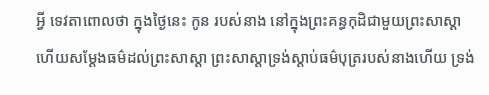អ្វី ទេវតាពោលថា ក្នុងថ្ងៃនេះ កូន របស់នាង នៅក្នុងព្រះគន្ធកុដិជាមួយព្រះសាស្តា ហើយសម្តែងធម៌ដល់ព្រះសាស្តា ព្រះសាស្តាទ្រង់ស្តាប់ធម៌បុត្ររបស់នាងហើយ ទ្រង់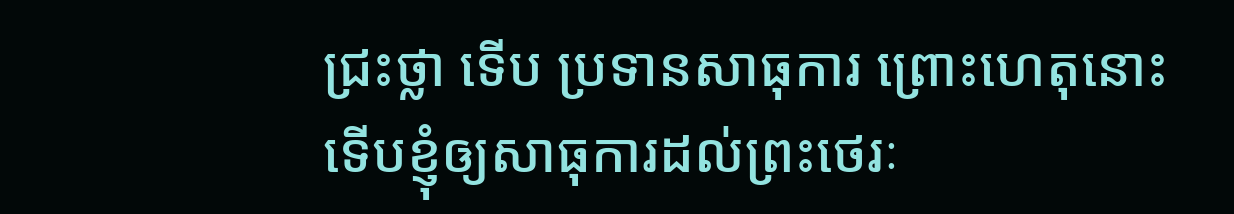ជ្រះថ្លា ទើប ប្រទានសាធុការ ព្រោះហេតុនោះ ទើបខ្ញុំឲ្យសាធុការដល់ព្រះថេរៈ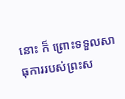នោះ ក៏ ព្រោះទទួលសាធុការរបស់ព្រះស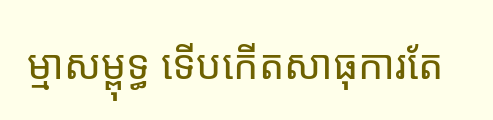ម្មាសម្ពុទ្ធ ទើបកើតសាធុការតែ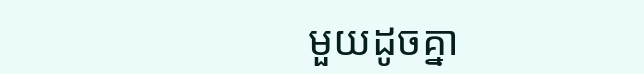មួយដូចគ្នា